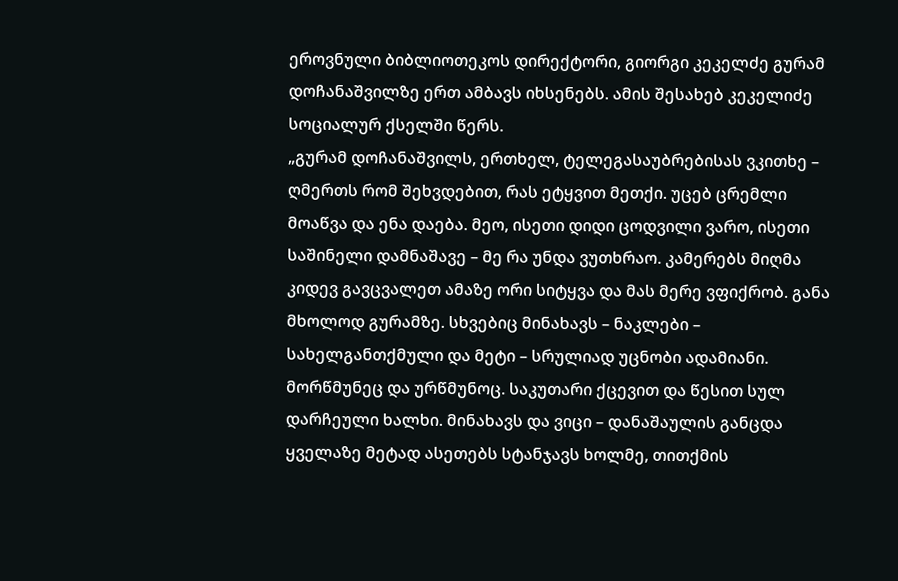ეროვნული ბიბლიოთეკოს დირექტორი, გიორგი კეკელძე გურამ დოჩანაშვილზე ერთ ამბავს იხსენებს. ამის შესახებ კეკელიძე სოციალურ ქსელში წერს.
„გურამ დოჩანაშვილს, ერთხელ, ტელეგასაუბრებისას ვკითხე – ღმერთს რომ შეხვდებით, რას ეტყვით მეთქი. უცებ ცრემლი მოაწვა და ენა დაება. მეო, ისეთი დიდი ცოდვილი ვარო, ისეთი საშინელი დამნაშავე – მე რა უნდა ვუთხრაო. კამერებს მიღმა კიდევ გავცვალეთ ამაზე ორი სიტყვა და მას მერე ვფიქრობ. განა მხოლოდ გურამზე. სხვებიც მინახავს – ნაკლები – სახელგანთქმული და მეტი – სრულიად უცნობი ადამიანი. მორწმუნეც და ურწმუნოც. საკუთარი ქცევით და წესით სულ დარჩეული ხალხი. მინახავს და ვიცი – დანაშაულის განცდა ყველაზე მეტად ასეთებს სტანჯავს ხოლმე, თითქმის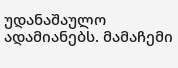უდანაშაულო ადამიანებს. მამაჩემი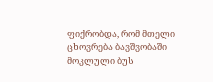ფიქრობდა, რომ მთელი ცხოვრება ბავშვობაში მოკლული ბუს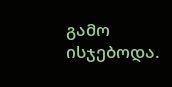გამო ისჯებოდა.